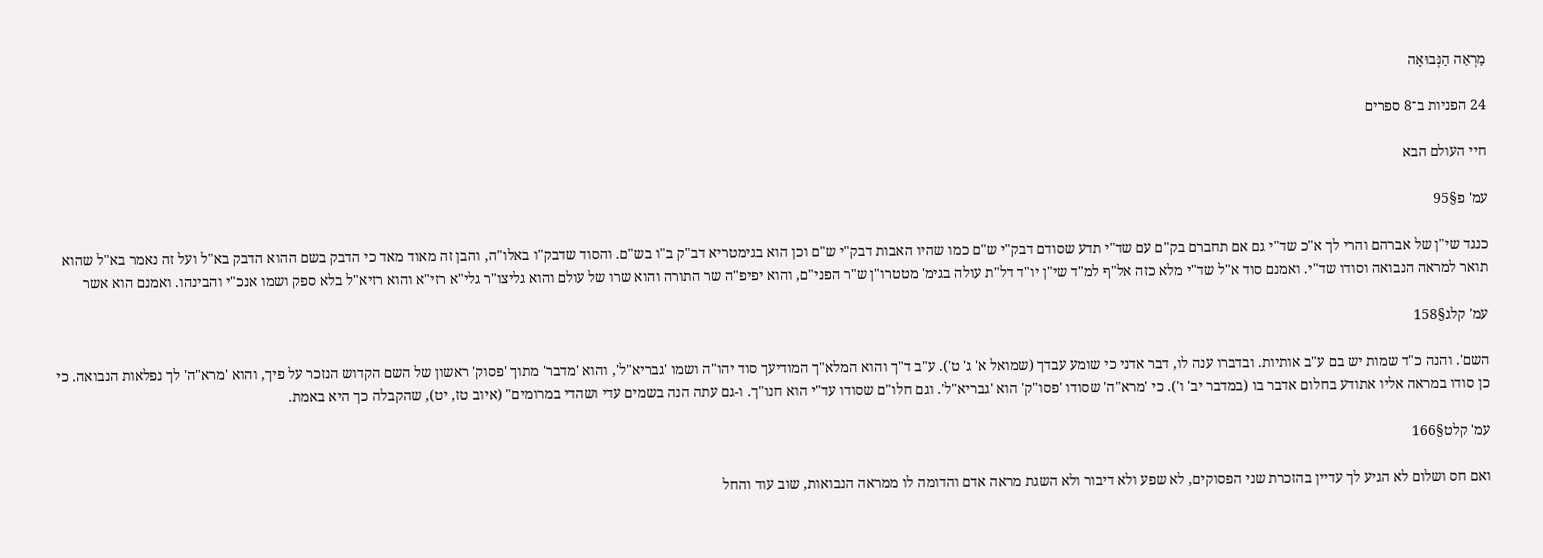מַרְאֵה הַנְּבוּאָה

24 הפניות ב־8 ספרים

חיי העולם הבא

עמ' פ§95

כנגד שי"ן של אברהם והרי לך א"כ שד"י גם אם תחברם בק"ם עם שד"י תדע שסודם דבק"י ש"ם כמו שהיו האבות דבק"י ש"ם וכן הוא בגימטריא דב"ק ב"ו בש"ם. והסוד שדבק"ו באלו"ה, והבן זה מאוד מאד כי הדבק בשם ההוא הדבק בא"ל ועל זה נאמר בא"ל שהוא תואר למראה הנבואה וסודו שד"י. ואמנם סוד א"ל שד"י מלא כזה אל"ף למ"ד שי"ן יו"ד דל"ת עולה בגימ' מטטרו"ן ש"ר הפני"ם, והוא יפיפ"ה שר התורה והוא שרו של עולם והוא גליצו"ר גלי"א רזי"א והוא רזיא"ל בלא ספק ושמו אנכ"י והבינהו. ואמנם הוא אשר

עמ' קלג§158

השם'. והנה כ"ד שמות יש בם ע"ב אותיות. ובדברו ענה לו, דבר אדני כי שומע עבדך (שמואל א' ג' ט'). ע"ב ד"ך והוא המלא"ך המודיעך סוד יהו"ה ושמו 'גבריא"ל', והוא 'מדבר' מתוך 'פסוק' ראשון של השם הקדוש הנזכר על פיך, והוא 'מרא"ה' לך נפלאות הנבואה. כי כן סודו במראה אליו אתודע בחלום אדבר בו (במדבר יב' ו'). כי 'מרא"ה' שסודו 'פסו"ק' הוא 'גבריא"ל'. וגם חלו"ם שסודו עד"י הוא חנו"ך. ו-גם עתה הנה בשמים עדי ושהדי במרומים" (איוב טז, יט), שהקבלה כך היא באמת.

עמ' קלט§166

ואם חס ושלום לא הגיע לך עדיין בהזכרת שני הפסוקים, לא שפע ולא דיבור ולא השגת מראה אדם והדומה לו ממראה הנבואות, שוב עוד והחל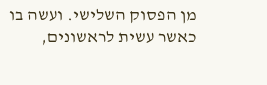מן הפסוק השלישי. ועשה בו כאשר עשית לראשונים,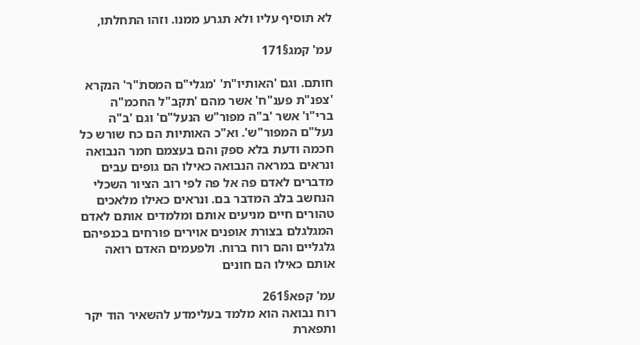לא תוסיף עליו ולא תגרע ממנו. וזהו התחלתו,

עמ' קמג§171

חותם. וגם 'האותיו"ת' 'מגלי"ם המסתֹ"ר' הנקרא 'צפנ"ת פענ"ח' אשר מהם 'תקב"ל החכמ"ה ברי"ו' אשר 'ב"ה מפור"ש הנעל"ם' וגם 'ב"ה נעל"ם המפור"ש'. וא"כ האותיות הם כח שורש כל חכמה ודעת בלא ספק והם בעצמם חמר הנבואה ונראים במראה הנבואה כאילו הם גופים עבים מדברים לאדם פה אל פה לפי רוב הציור השכלי הנחשב בלב המדבר בם. ונראים כאילו מלאכים טהורים חיים מניעים אותם ומלמדים אותם לאדם המגלגלם בצורת אופנים אוירים פורחים בכנפיהם גלגליים והם רוח ברוח. ולפעמים האדם רואה אותם כאילו הם חונים

עמ' קפא§261
רוח נבואה הוא מלמד בעלימדע להשאיר הוד יקר ותפארת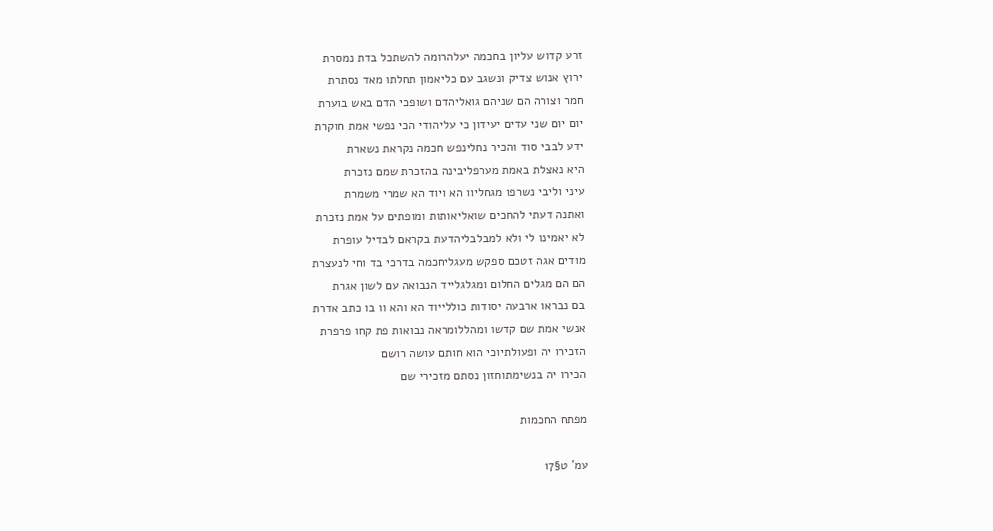זרע קדוש עליון בחכמה יעלהרומה להשתכל בדת נמסרת
ירוץ אנוש צדיק ונשגב עם כליאמון תחלתו מאד נסתרת
חמר וצורה הם שניהם גואליהדם ושופכי הדם באש בוערת
יום יום שני עדים יעידון כי עליהודי הכי נפשי אמת חוקרת
ידע לבבי סוד והכיר נחלינפש חכמה נקראת נשארת
היא נאצלת באמת מערפליבינה בהזכרת שמם נזכרת
עיני וליבי נשרפו מגחליוו הא ויוד הא שמרי משמרת
ואתנה דעתי להחכים שואליאותות ומופתים על אמת נזכרת
לא יאמינו לי ולא למבלבליהדעת בקראם לבדיל עופרת
מודים אגה זטכם ספקש מעגליחכמה בדרכי בד וחי לנעצרת
הם הם מגלים החלום ומגלגלייד הנבואה עם לשון אגרת
בם נבראו ארבעה יסודות כוללייוד הא והא וו בו כתב אדרת
אנשי אמת שם קדשו ומהללומראה נבואות פת קחו פרפרת
הזכירו יה ופעולתיוכי הוא חותם עושה רושם
הכירו יה בנשימתוחזון נסתם מזכירי שם

מפתח החכמות

עמ' ט§17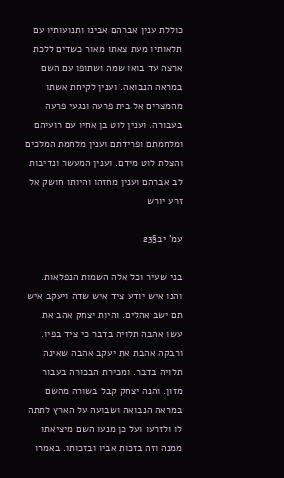כוללת ענין אברהם אבינו ותנועותיו עם תלאותיו מעת צאתו מאור כשדים ללכת ארצה עד בואו שמה ושתופו עם השם במראה הנבואה. וענין לקיחת אשתו מהמצרים אל בית פרעה ונגעי פרעה בעבורה. וענין לוט בן אחיו עם רועיהם ומלחמתם ופרידתם וענין מלחמת המלכים והצלת לוט מידם. וענין המעשר ונדיבות לב אברהם וענין מחזהו והיותו חושק אל זרע יורש

עמ' יב§23

בני שעיר וכל אלה השמות הנפלאות. והנו איש יודע ציד איש שדה ויעקב איש תם ישב אהלים. והיות יצחק אהב את עשו אהבה תלויה בדבר כי ציד בפיו. ורבקה אהבת את יעקב אהבה שאינה תלויה בדבר. ומכירת הבכורה בעבור מזון. והנה יצחק קבל בשורה מהשם במראה הנבואה ושבועה על הארץ לתתה לו ולזרעו ועל כן מנעו השם מיציאתו ממנה וזה בזכות אביו ובזכותו. באמרו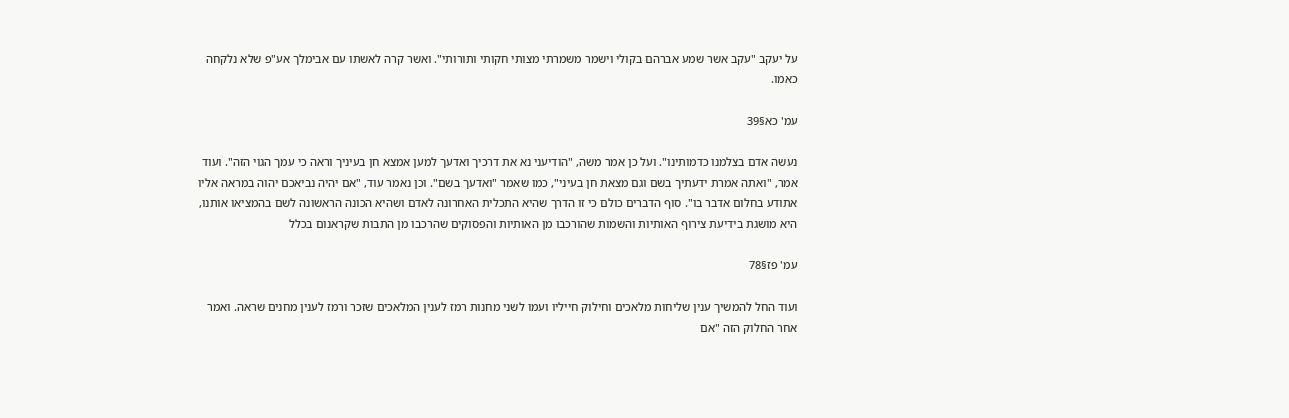על יעקב "עקב אשר שמע אברהם בקולי וישמר משמרתי מצותי חקותי ותורותי". ואשר קרה לאשתו עם אבימלך אע"פ שלא נלקחה כאמו.

עמ' כא§39

נעשה אדם בצלמנו כדמותינו". ועל כן אמר משה, "הודיעני נא את דרכיך ואדעך למען אמצא חן בעיניך וראה כי עמך הגוי הזה". ועוד אמר, "ואתה אמרת ידעתיך בשם וגם מצאת חן בעיני", כמו שאמר "ואדעך בשם". וכן נאמר עוד, "אם יהיה נביאכם יהוה במראה אליו אתודע בחלום אדבר בו". סוף הדברים כולם כי זו הדרך שהיא התכלית האחרונה לאדם ושהיא הכונה הראשונה לשם בהמציאו אותנו, היא מושגת בידיעת צירוף האותיות והשמות שהורכבו מן האותיות והפסוקים שהרכבו מן התבות שקראנום בכלל

עמ' פז§78

ועוד החל להמשיך ענין שליחות מלאכים וחילוק חייליו ועמו לשני מחנות רמז לענין המלאכים שזכר ורמז לענין מחנים שראה. ואמר אחר החלוק הזה "אם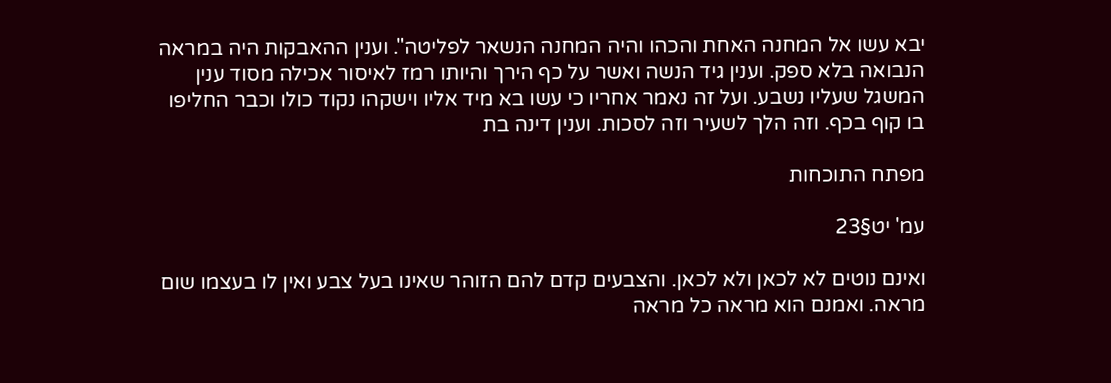יבא עשו אל המחנה האחת והכהו והיה המחנה הנשאר לפליטה". וענין ההאבקות היה במראה הנבואה בלא ספק. וענין גיד הנשה ואשר על כף הירך והיותו רמז לאיסור אכילה מסוד ענין המשגל שעליו נשבע. ועל זה נאמר אחריו כי עשו בא מיד אליו וישקהו נקוד כולו וכבר החליפו בו קוף בכף. וזה הלך לשעיר וזה לסכות. וענין דינה בת

מפתח התוכחות

עמ' יט§23

ואינם נוטים לא לכאן ולא לכאן. והצבעים קדם להם הזוהר שאינו בעל צבע ואין לו בעצמו שום מראה. ואמנם הוא מראה כל מראה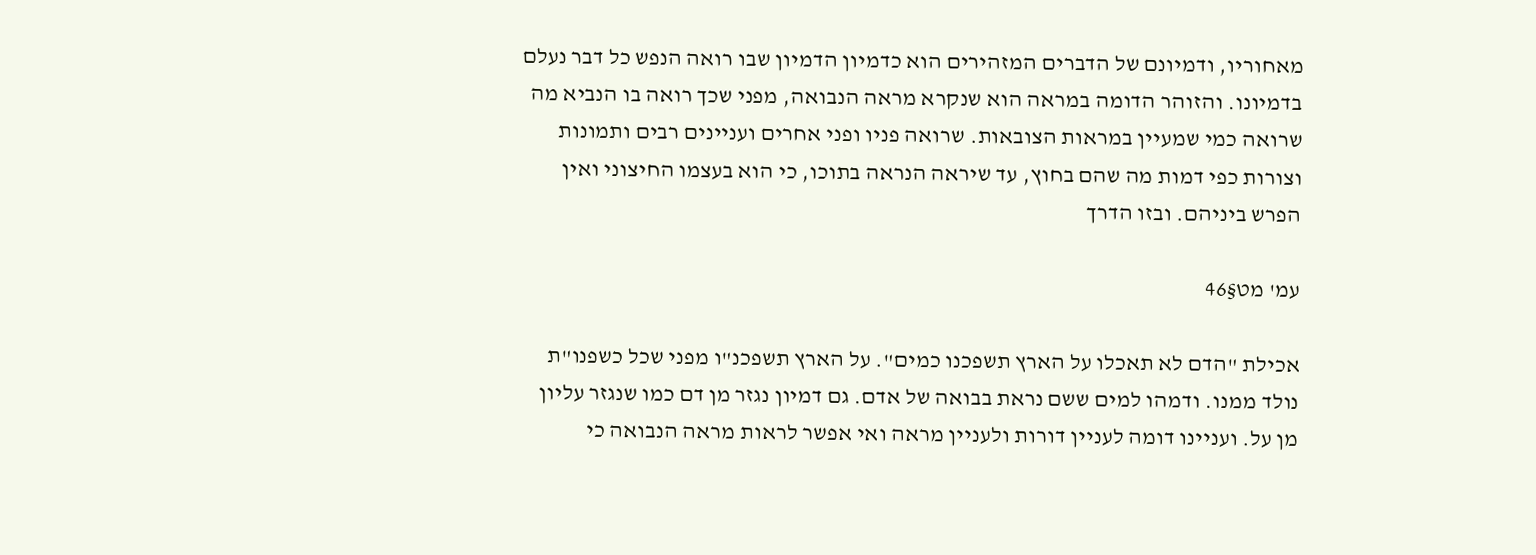מאחוריו, ודמיונם של הדברים המזהירים הוא כדמיון הדמיון שבו רואה הנפש כל דבר נעלם בדמיונו. והזוהר הדומה במראה הוא שנקרא מראה הנבואה, מפני שכך רואה בו הנביא מה שרואה כמי שמעיין במראות הצובאות. שרואה פניו ופני אחרים ועניינים רבים ותמונות וצורות כפי דמות מה שהם בחוץ, עד שיראה הנראה בתוכו, כי הוא בעצמו החיצוני ואין הפרש ביניהם. ובזו הדרך

עמ' מט§46

אכילת "הדם לא תאכלו על הארץ תשפכנו כמים". על הארץ תשפכנ"ו מפני שכל כשפנו"ת נולד ממנו. ודמהו למים ששם נראת בבואה של אדם. גם דמיון נגזר מן דם כמו שנגזר עליון מן על. ועניינו דומה לעניין דורות ולעניין מראה ואי אפשר לראות מראה הנבואה כי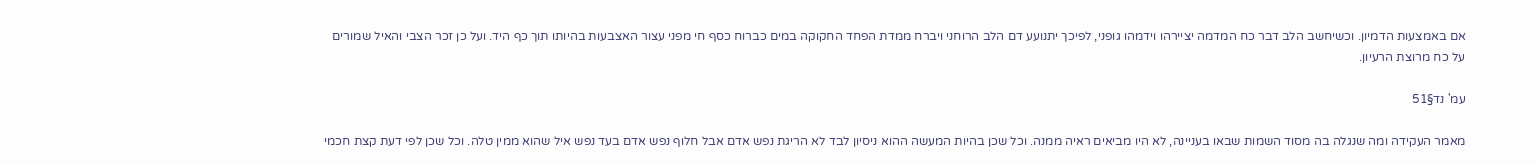אם באמצעות הדמיון. וכשיחשב הלב דבר כח המדמה יציירהו וידמהו גופני, לפיכך יתנועע דם הלב הרוחני ויברח ממדת הפחד החקוקה במים כברוח כסף חי מפני עצור האצבעות בהיותו תוך כף היד. ועל כן זכר הצבי והאיל שמורים על כח מרוצת הרעיון.

עמ' נד§51

מאמר העקידה ומה שנגלה בה מסוד השמות שבאו בעניינה, לא היו מביאים ראיה ממנה. וכל שכן בהיות המעשה ההוא ניסיון לבד לא הריגת נפש אדם אבל חלוף נפש אדם בעד נפש איל שהוא ממין טלה. וכל שכן לפי דעת קצת חכמי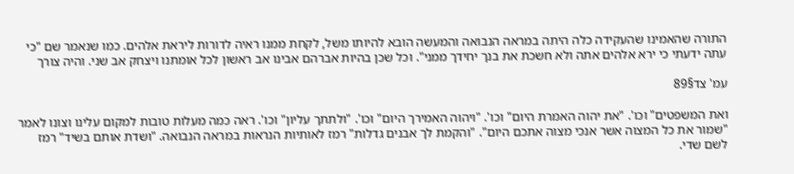התורה שהאמינו שהעקידה כלה היתה במראה הנבואה והמעשה הובא להיותו משל, לקחת ממנו ראיה לדורות ליראת אלהים. כמו שנאמר שם "כי עתה ידעתי כי ירא אלהים אתה ולא חשכת את בנך יחידך ממני". וכל שכן בהיות אברהם אבינו אב ראשון לכל אומתנו ויצחק אב שני. והיה צורך

עמ' צד§89

ואת המשפטים" וכו'. "את יהוה האמרת היום" וכו'. "ויהוה האמירך היום" וכו'. "ולתתך עליון" וכו'. ראה כמה מעלות טובות למקום עלינו וצונו לאמר "שמור את כל המצוה אשר אנכי מצוה אתכם היום". "והקמת לך אבנים גדלות" רמז לאותיות הנראות במראה הנבואה. "ושדת אותם בשיד" רמז לשם שדי.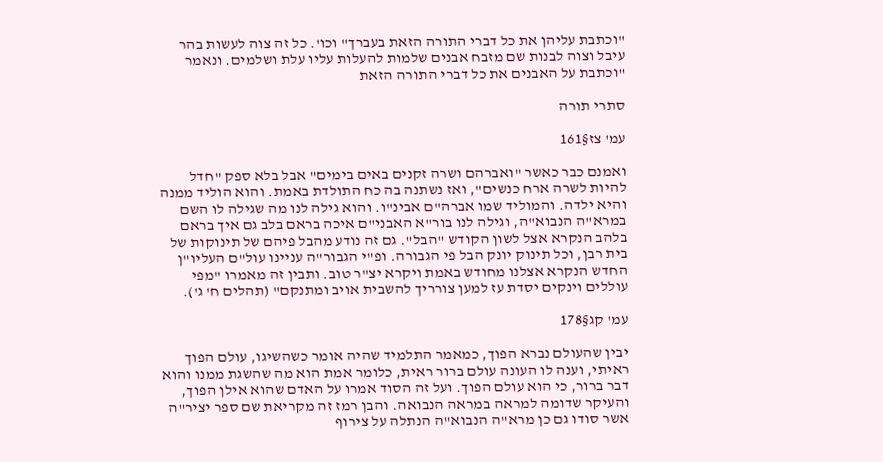"וכתבת עליהן את כל דברי התורה הזאת בעברך" וכו'. כל זה צוה לעשות בהר עיבל וצוה לבנות שם מזבח אבנים שלמות להעלות עליו עלת ושלמים. ונאמר "וכתבת על האבנים את כל דברי התורה הזאת

סתרי תורה

עמ' צז§161

ואמנם כבר כאשר "ואברהם ושרה זקנים באים בימים" אבל בלא ספק "חדל להיות לשרה ארח כנשים", ואז נשתנה בה כח התולדת באמת. והוא הוליד ממנה והיא ילדה. והמוליד שמו אברה"ם אבינ"ו. והוא גילה לנו מה שגילה לו השם במרא"ה הנבוא"ה, וגילה לנו בור"א האבני"ם איכה בראם בלב גם איך בראם בלהב הנקרא אצל לשון הקודש "הבל". גם זה נודע מהבל פיהם של תינוקות של בית רבן, וכל תינוק יונק הבל פי הגבורה. ופ"י הגבור"ה עניינו עול"ם העליו"ן החדש הנקרא אצלנו מחודש באמת ויקרא יצ"ר טוב. ותבין זה מאמרו "מפי עוללים וינקים יסדת עז למען צורריך להשבית אויב ומתנקם" (תהלים ח' ג').

עמ' קג§178

יבין שהעולם נברא הפוך, כמאמר התלמיד שהיה אומר כשהשיגו, עולם הפוך ראיתי, וענה לו העונה עולם ברור ראית, כלומר אמת הוא מה שהשגת ממנו והוא דבר ברור, כי הוא עולם הפוך. ועל זה הסוד אמרו על האדם שהוא אילן הפוך, והעיקר שדומה למראה במראה הנבואה. והבן רמז זה מקריאת שם ספר יציר"ה אשר סודו גם כן מרא"ה הנבוא"ה הנתלה על צירוף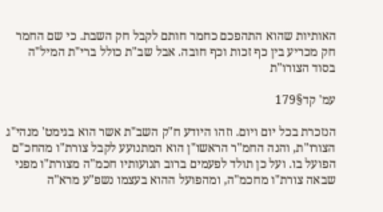האותיות שהוא התהפכם כחמר חותם לקבל חק השבת. כי שם החמר חק מכריע בין כף זכות וכף חובה. אבל שב"ת כולל ברי"ת המיל"ה בסוד הצורו"ת

עמ' קד§179

הנזכרת בכל יום ויום. וזהו היודע ח"ק השב"ת אשר הוא בגימט' מנהי"ג הצורו"ת, והנה החמ"ר הראשו"ן הוא המתנועע לקבל צורת"ו מהחכ"ם הפועל בו. ועל כן תולד לפעמים ברוב תנועותיו חכמ"ה מצורת"ו מפני שבאה צורת"ו מחכמ"ה, ומהפועל ההוא בעצמו נשפ"ע מרא"ה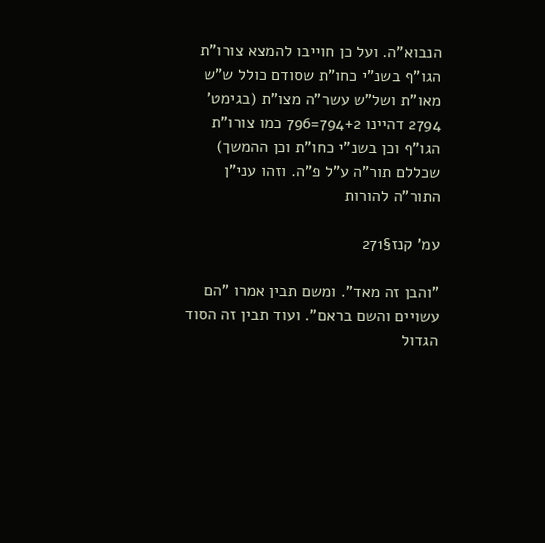הנבוא"ה. ועל כן חוייבו להמצא צורו"ת הגו"ף בשנ"י כחו"ת שסודם כולל ש"ש מאו"ת ושל"ש עשר"ה מצו"ת (בגימט' 2794 דהיינו 794+2=796 כמו צורו"ת הגו"ף וכן בשנ"י כחו"ת וכן ההמשך) שכללם תור"ה ע"ל פ"ה. וזהו עני"ן התור"ה להורות

עמ' קנז§271

"והבן זה מאד". ומשם תבין אמרו "הם עשויים והשם בראם". ועוד תבין זה הסוד הגדול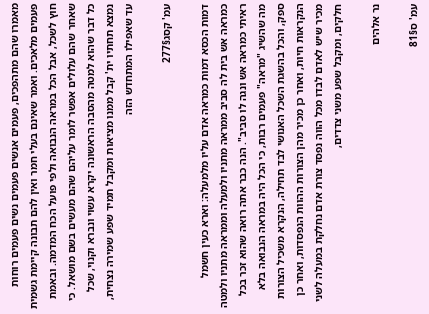מאמרו שהם מתהפכים, פעמים אנשים פעמים נשים פעמים רוחות פעמים מלאכים. ואמר שאינם בעלי חמר ואין להם תבונה קיימת גשמית חוץ לשכל, אבל הכל במראה הנבואה ולפי פועל הכח המדמה. ובאמת שאחר שהם עלולים אפשר לומר עליהם שהם מעשים בשם מושאל. כי כל דבר שהוא למטה מהסבה הראשונה יקרא עשוי ונברא וקנוי, שכל נמצא תחתיו ית' קבל ממנו מציאות ומקבל תמיד שפע שמירה נצחית, עד שאפילו המתחדש הזה

עמ' קסג§277

דמות הכסא דמות כמראה אדם עליו מלמעלה: וארא כעין חשמל כמראה אש בית לה סביב ממראה מתניו ולמעלה וממראה מתניו ולמטה ראיתי כמראה אש ונגה לו סביב". הנה כבר אתה רואה שהוא זכר בכל מה שהשיג "מראה" פעמים רבות, כי הכל היה במראה הנבואה בלא ספק, והכל בהשגת השכל האנושי לבד תחילה, הנקרא משכיל הצורות הנקראות חיות, ואחר כן מכיר מהן הצורות ההוות הנפסדות, ואחר כן מכיר שיש לאדם לבדו מכל הווה נפסד צורת אדם נחלקת במעלה לשני חלקים, ומקבל שפע משני צדדים,

נר אלהים

עמ' ס§81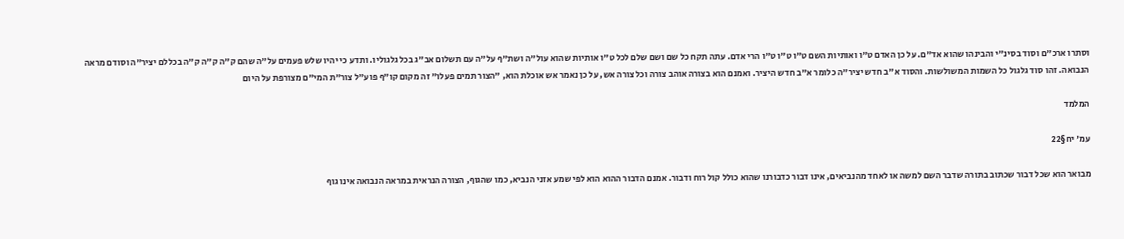וסתרו ארכ"ם וסוד בסינ"י והבינהו שהוא אד"ם. על כן האדם ט"ו ואותיות השם ט"ו ט"ו ט"ו הרי אדם. עתה תקח כל שם ושם שלם לכל ט"ו אותיות שהוא עול"ה ושת"ף על"ה עם תשלום אב"ג בכל גלגוליו. ותדע כי יהיו שלש פעמים על"ה שהם ק"ה ק"ה ק"ה בכללם יציר"ה וסודם מראה הנבואה. זהו סוד גלגול כל השמות המשולשות. והסוד א"ב חדש יציר"ה כלומר א"ב חדש היציר. ואמנם הוא בצורה אוהב צורה וכל צורה אש, על כן נאמר אש אוכלת הוא, "הצור תמים פעלו" זה מקום קו"ף פוע"ל צור"ת המי"ם מצורפת על היום

המלמד

עמ' יח§22

מבואר הוא שכל דבור שכתוב בתורה שדבר השם למשה או לאחד מהנביאים, אינו דבור כדבורנו שהוא כולל קול רוח ודבור. אמנם הדבור ההוא הוא לפי שמע אזני הנביא, כמו שהגוף, הצורה הנראית במראה הנבואה אינו גוף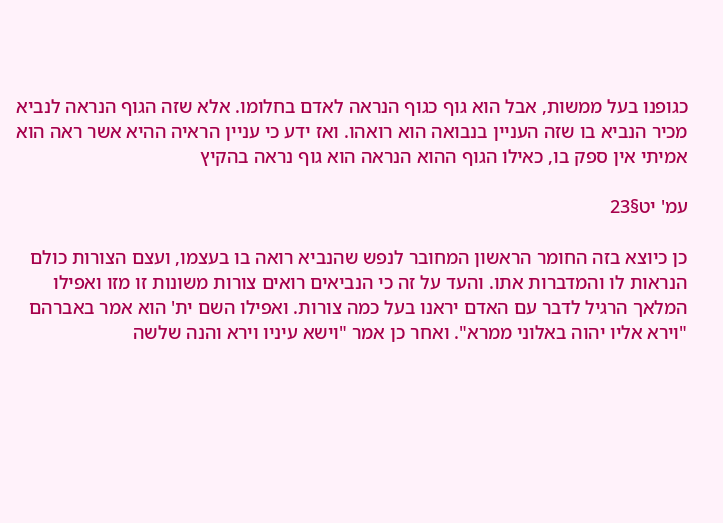כגופנו בעל ממשות, אבל הוא גוף כגוף הנראה לאדם בחלומו. אלא שזה הגוף הנראה לנביא מכיר הנביא בו שזה העניין בנבואה הוא רואהו. ואז ידע כי עניין הראיה ההיא אשר ראה הוא אמיתי אין ספק בו, כאילו הגוף ההוא הנראה הוא גוף נראה בהקיץ

עמ' יט§23

כן כיוצא בזה החומר הראשון המחובר לנפש שהנביא רואה בו בעצמו, ועצם הצורות כולם הנראות לו והמדברות אתו. והעד על זה כי הנביאים רואים צורות משונות זו מזו ואפילו המלאך הרגיל לדבר עם האדם יראנו בעל כמה צורות. ואפילו השם ית' הוא אמר באברהם "וירא אליו יהוה באלוני ממרא". ואחר כן אמר "וישא עיניו וירא והנה שלשה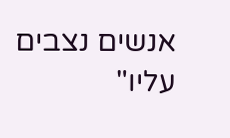אנשים נצבים עליו"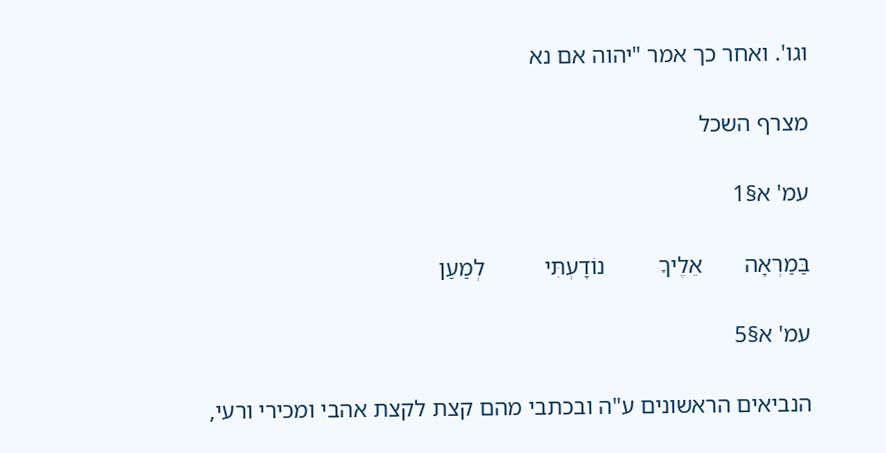וגו'. ואחר כך אמר "יהוה אם נא

מצרף השכל

עמ' א§1

בַּמַרְאָה       אֵלֶיךָ         נוֹדָעְתִּי          לְמַעַן

עמ' א§5

הנביאים הראשונים ע"ה ובכתבי מהם קצת לקצת אהבי ומכירי ורעי,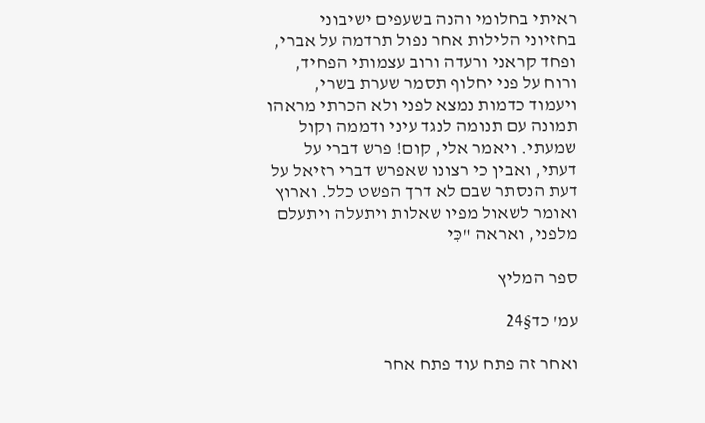ראיתי בחלומי והנה בשעפים ישיבוני בחזיוני הלילות אחר נפול תרדמה על אברי, ופחד קראני ורעדה ורוב עצמותי הפחיד, ורוח על פני יחלוף תסמר שערת בשרי, ויעמוד כדמות נמצא לפני ולא הכרתי מראהו תמונה עם תנומה לנגד עיני ודממה וקול שמעתי. ויאמר אלי, קום! פרש דברי על דעתי, ואבין כי רצונו שאפרש דברי רזיאל על דעת הנסתר שבם לא דרך הפשט כלל. וארוץ ואומר לשאול מפיו שאלות ויתעלה ויתעלם מלפני, ואראה "כִּי

ספר המליץ

עמ' כד§24

ואחר זה פתח עוד פתח אחר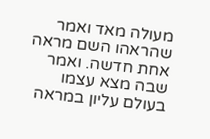מעולה מאד ואמר שהראהו השם מראה אחת חדשה. ואמר שבה מצא עצמו בעולם עליון במראה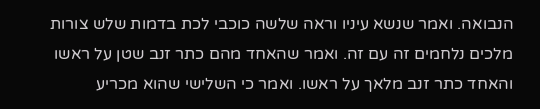הנבואה. ואמר שנשא עיניו וראה שלשה כוכבי לכת בדמות שלש צורות מלכים נלחמים זה עם זה. ואמר שהאחד מהם כתר זנב שטן על ראשו והאחד כתר זנב מלאך על ראשו. ואמר כי השלישי שהוא מכריע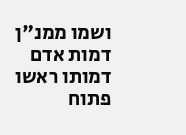ושמו ממנ"ן דמות אדם דמותו ראשו פתוח